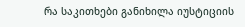რა საკითხები განიხილა იუსტიციის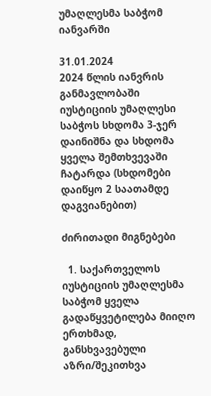უმაღლესმა საბჭომ იანვარში

31.01.2024
2024 წლის იანვრის განმავლობაში იუსტიციის უმაღლესი საბჭოს სხდომა 3-ჯერ დაინიშნა და სხდომა ყველა შემთხვევაში ჩატარდა (სხდომები დაიწყო 2 საათამდე დაგვიანებით)

ძირითადი მიგნებები

  1. საქართველოს იუსტიციის უმაღლესმა საბჭომ ყველა გადაწყვეტილება მიიღო ერთხმად, განსხვავებული აზრი/შეკითხვა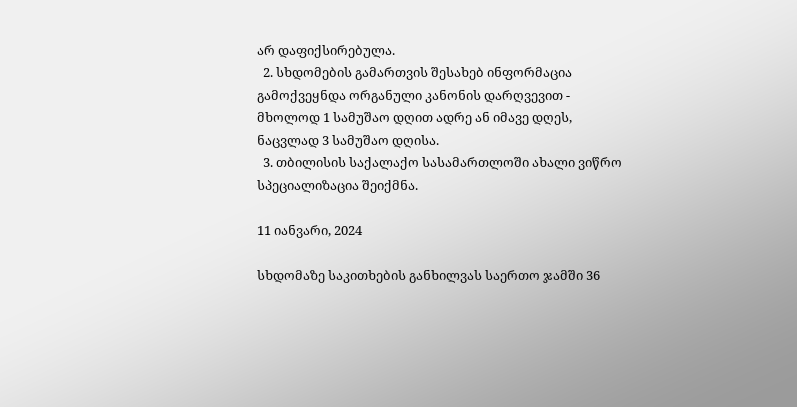არ დაფიქსირებულა.
  2. სხდომების გამართვის შესახებ ინფორმაცია გამოქვეყნდა ორგანული კანონის დარღვევით - მხოლოდ 1 სამუშაო დღით ადრე ან იმავე დღეს, ნაცვლად 3 სამუშაო დღისა.
  3. თბილისის საქალაქო სასამართლოში ახალი ვიწრო სპეციალიზაცია შეიქმნა.

11 იანვარი, 2024

სხდომაზე საკითხების განხილვას საერთო ჯამში 36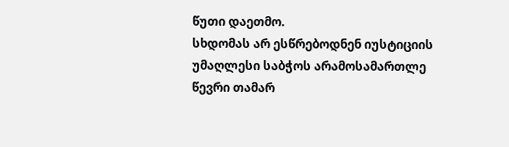წუთი დაეთმო.
სხდომას არ ესწრებოდნენ იუსტიციის უმაღლესი საბჭოს არამოსამართლე წევრი თამარ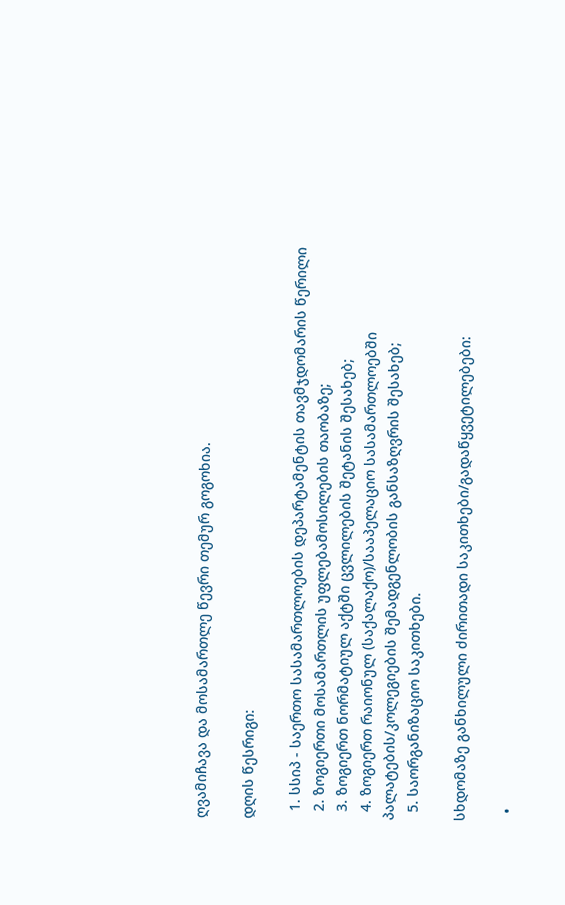ღვამიჩავა და მოსამართლე წევრი თემურ გოგოხია.

დღის წესრიგი:

  1. სსიპ - საერთო სასამართლოების დეპარტამენტის თავმჯდომარის წერილი
  2. ზოგიერთი მოსამართლის უფლებამოსილების თაობაზე;
  3. ზოგიერთ ნორმატიულ აქტში ცვლილების შეტანის შესახებ;
  4. ზოგიერთ რაიონულ (საქალაქო)/სააპელაციო სასამართლოებში პალატების/კოლეგიების შემადგენლობის განსაზღვრის შესახებ;
  5. საორგანიზაციო საკითხები.

სხდომაზე განხილული ძირითადი საკითხები/გადაწყვეტილებები:

  •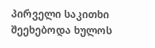პირველი საკითხი შეეხებოდა ხულოს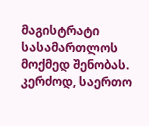მაგისტრატი სასამართლოს მოქმედ შენობას. კერძოდ, საერთო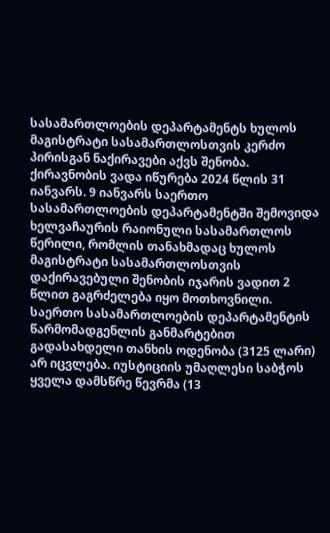სასამართლოების დეპარტამენტს ხულოს მაგისტრატი სასამართლოსთვის კერძო პირისგან ნაქირავები აქვს შენობა. ქირავნობის ვადა იწურება 2024 წლის 31 იანვარს. 9 იანვარს საერთო სასამართლოების დეპარტამენტში შემოვიდა ხელვაჩაურის რაიონული სასამართლოს წერილი, რომლის თანახმადაც ხულოს მაგისტრატი სასამართლოსთვის დაქირავებული შენობის იჯარის ვადით 2 წლით გაგრძელება იყო მოთხოვნილი. საერთო სასამართლოების დეპარტამენტის წარმომადგენლის განმარტებით გადასახდელი თანხის ოდენობა (3125 ლარი) არ იცვლება. იუსტიციის უმაღლესი საბჭოს ყველა დამსწრე წევრმა (13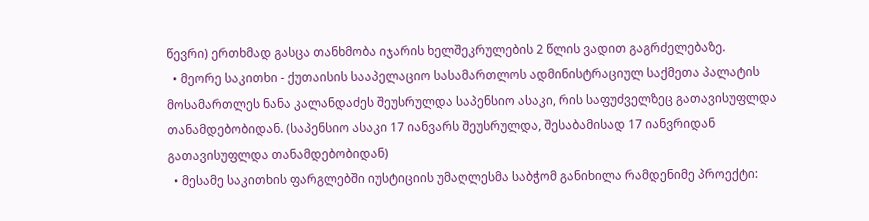წევრი) ერთხმად გასცა თანხმობა იჯარის ხელშეკრულების 2 წლის ვადით გაგრძელებაზე.
  • მეორე საკითხი - ქუთაისის სააპელაციო სასამართლოს ადმინისტრაციულ საქმეთა პალატის მოსამართლეს ნანა კალანდაძეს შეუსრულდა საპენსიო ასაკი, რის საფუძველზეც გათავისუფლდა თანამდებობიდან. (საპენსიო ასაკი 17 იანვარს შეუსრულდა, შესაბამისად 17 იანვრიდან გათავისუფლდა თანამდებობიდან)
  • მესამე საკითხის ფარგლებში იუსტიციის უმაღლესმა საბჭომ განიხილა რამდენიმე პროექტი: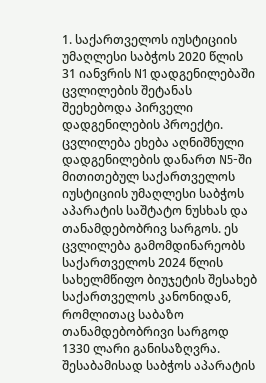1. საქართველოს იუსტიციის უმაღლესი საბჭოს 2020 წლის 31 იანვრის N1 დადგენილებაში ცვლილების შეტანას შეეხებოდა პირველი დადგენილების პროექტი. ცვლილება ეხება აღნიშნული დადგენილების დანართ N5-ში მითითებულ საქართველოს იუსტიციის უმაღლესი საბჭოს აპარატის საშტატო ნუსხას და თანამდებობრივ სარგოს. ეს ცვლილება გამომდინარეობს საქართველოს 2024 წლის სახელმწიფო ბიუჯეტის შესახებ საქართველოს კანონიდან, რომლითაც საბაზო თანამდებობრივი სარგოდ 1330 ლარი განისაზღვრა. შესაბამისად საბჭოს აპარატის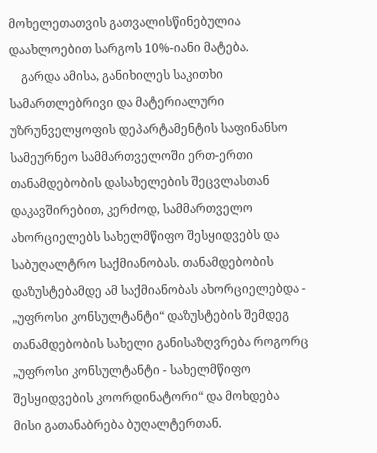მოხელეთათვის გათვალისწინებულია დაახლოებით სარგოს 10%-იანი მატება.
    გარდა ამისა, განიხილეს საკითხი სამართლებრივი და მატერიალური უზრუნველყოფის დეპარტამენტის საფინანსო სამეურნეო სამმართველოში ერთ-ერთი თანამდებობის დასახელების შეცვლასთან დაკავშირებით, კერძოდ, სამმართველო ახორციელებს სახელმწიფო შესყიდვებს და საბუღალტრო საქმიანობას. თანამდებობის დაზუსტებამდე ამ საქმიანობას ახორციელებდა - „უფროსი კონსულტანტი“ დაზუსტების შემდეგ თანამდებობის სახელი განისაზღვრება როგორც „უფროსი კონსულტანტი - სახელმწიფო შესყიდვების კოორდინატორი“ და მოხდება მისი გათანაბრება ბუღალტერთან.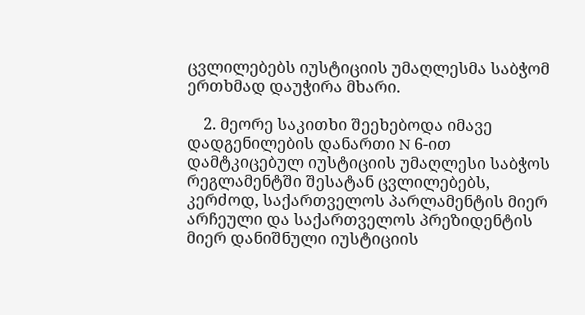ცვლილებებს იუსტიციის უმაღლესმა საბჭომ ერთხმად დაუჭირა მხარი.

    2. მეორე საკითხი შეეხებოდა იმავე დადგენილების დანართი N 6-ით დამტკიცებულ იუსტიციის უმაღლესი საბჭოს რეგლამენტში შესატან ცვლილებებს, კერძოდ, საქართველოს პარლამენტის მიერ არჩეული და საქართველოს პრეზიდენტის მიერ დანიშნული იუსტიციის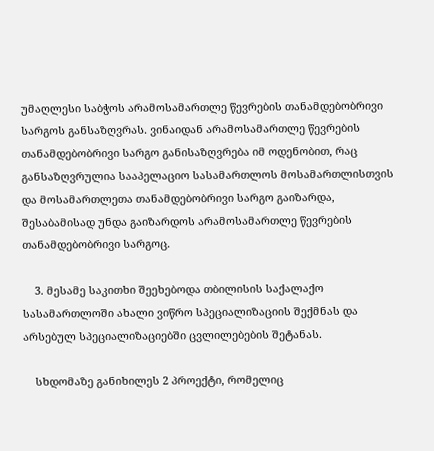უმაღლესი საბჭოს არამოსამართლე წევრების თანამდებობრივი სარგოს განსაზღვრას. ვინაიდან არამოსამართლე წევრების თანამდებობრივი სარგო განისაზღვრება იმ ოდენობით, რაც განსაზღვრულია სააპელაციო სასამართლოს მოსამართლისთვის და მოსამართლეთა თანამდებობრივი სარგო გაიზარდა, შესაბამისად უნდა გაიზარდოს არამოსამართლე წევრების თანამდებობრივი სარგოც.

    3. მესამე საკითხი შეეხებოდა თბილისის საქალაქო სასამართლოში ახალი ვიწრო სპეციალიზაციის შექმნას და არსებულ სპეციალიზაციებში ცვლილებების შეტანას.

    სხდომაზე განიხილეს 2 პროექტი, რომელიც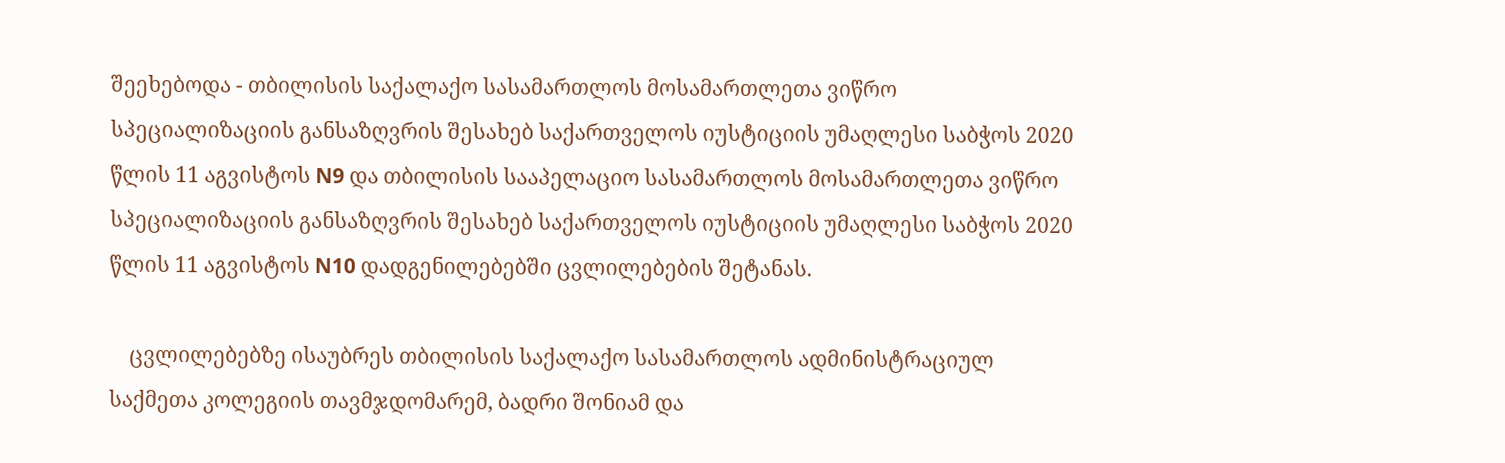შეეხებოდა - თბილისის საქალაქო სასამართლოს მოსამართლეთა ვიწრო სპეციალიზაციის განსაზღვრის შესახებ საქართველოს იუსტიციის უმაღლესი საბჭოს 2020 წლის 11 აგვისტოს N9 და თბილისის სააპელაციო სასამართლოს მოსამართლეთა ვიწრო სპეციალიზაციის განსაზღვრის შესახებ საქართველოს იუსტიციის უმაღლესი საბჭოს 2020 წლის 11 აგვისტოს N10 დადგენილებებში ცვლილებების შეტანას.

    ცვლილებებზე ისაუბრეს თბილისის საქალაქო სასამართლოს ადმინისტრაციულ საქმეთა კოლეგიის თავმჯდომარემ, ბადრი შონიამ და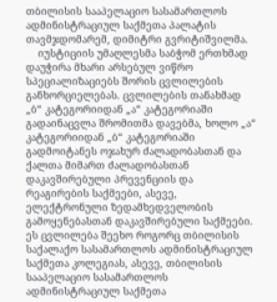თბილისის სააპელაციო სასამართლოს ადმინისტრაციულ საქმეთა პალატის თავმჯდომარემ, დიმიტრი გვრიტიშვილმა.
    იუსტიციის უმაღლესმა საბჭომ ერთხმად დაუჭირა მხარი არსებულ ვიწრო სპეციალიზაციებს შორის ცვლილების განხორციელებას. ცვლილების თანახმად „ბ“ კატეგორიიდან „ა“ კატეგორიაში გადაინაცვლა შრომითმა დავებმა, ხოლო „ა“ კატეგორიიდან „ბ“ კატეგორიაში გადმოიტანეს ოჯახურ ძალადობასთან და ქალთა მიმართ ძალადობასთან დაკავშირებული პრევენციის და რეაგირების საქმეები, ასევე, ელექტრონული ზედამხედველობის გამოყენებასთან დაკავშირებული საქმეები. ეს ცვლილება შეეხო როგორც თბილისის საქალაქო სასამართლოს ადმინისტრაციულ საქმეთა კოლეგიას, ასევე, თბილისის სააპელაციო სასამართლოს ადმინისტრაციულ საქმეთა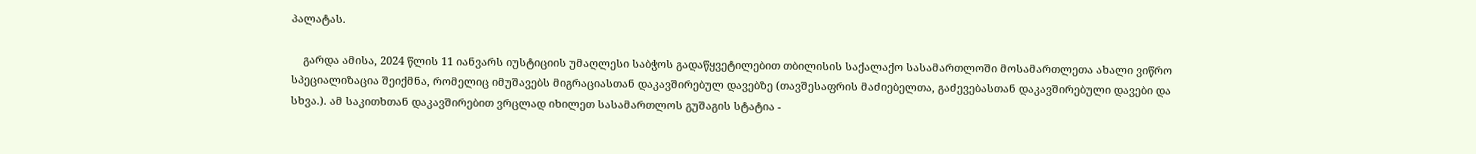პალატას.

    გარდა ამისა, 2024 წლის 11 იანვარს იუსტიციის უმაღლესი საბჭოს გადაწყვეტილებით თბილისის საქალაქო სასამართლოში მოსამართლეთა ახალი ვიწრო სპეციალიზაცია შეიქმნა, რომელიც იმუშავებს მიგრაციასთან დაკავშირებულ დავებზე (თავშესაფრის მაძიებელთა, გაძევებასთან დაკავშირებული დავები და სხვა.). ამ საკითხთან დაკავშირებით ვრცლად იხილეთ სასამართლოს გუშაგის სტატია -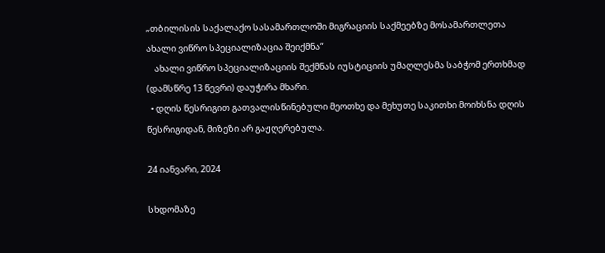„თბილისის საქალაქო სასამართლოში მიგრაციის საქმეებზე მოსამართლეთა ახალი ვიწრო სპეციალიზაცია შეიქმნა“
    ახალი ვიწრო სპეციალიზაციის შექმნას იუსტიციის უმაღლესმა საბჭომ ერთხმად (დამსწრე 13 წევრი) დაუჭირა მხარი.
  • დღის წესრიგით გათვალისწინებული მეოთხე და მეხუთე საკითხი მოიხსნა დღის წესრიგიდან, მიზეზი არ გაჟღერებულა.

24 იანვარი, 2024

სხდომაზე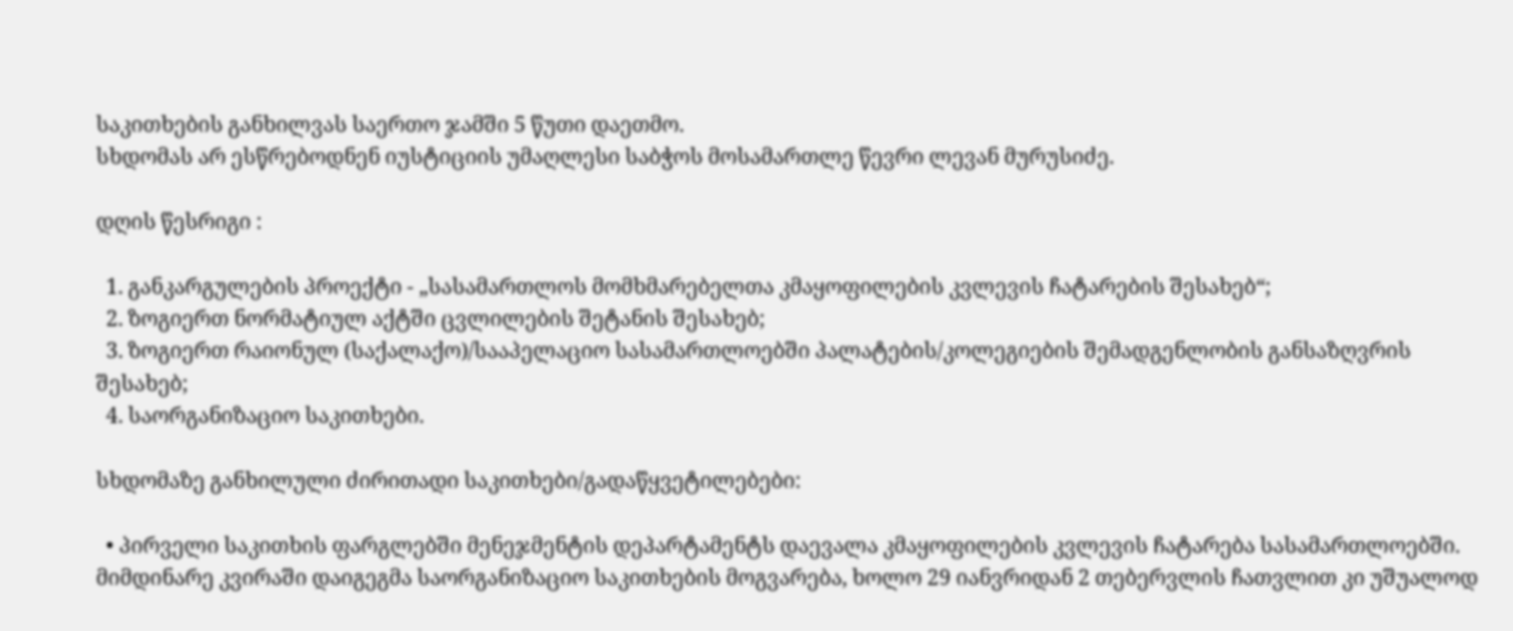საკითხების განხილვას საერთო ჯამში 5 წუთი დაეთმო.
სხდომას არ ესწრებოდნენ იუსტიციის უმაღლესი საბჭოს მოსამართლე წევრი ლევან მურუსიძე.

დღის წესრიგი :

  1. განკარგულების პროექტი - „სასამართლოს მომხმარებელთა კმაყოფილების კვლევის ჩატარების შესახებ“;
  2. ზოგიერთ ნორმატიულ აქტში ცვლილების შეტანის შესახებ;
  3. ზოგიერთ რაიონულ (საქალაქო)/სააპელაციო სასამართლოებში პალატების/კოლეგიების შემადგენლობის განსაზღვრის შესახებ;
  4. საორგანიზაციო საკითხები.

სხდომაზე განხილული ძირითადი საკითხები/გადაწყვეტილებები:

  • პირველი საკითხის ფარგლებში მენეჯმენტის დეპარტამენტს დაევალა კმაყოფილების კვლევის ჩატარება სასამართლოებში. მიმდინარე კვირაში დაიგეგმა საორგანიზაციო საკითხების მოგვარება, ხოლო 29 იანვრიდან 2 თებერვლის ჩათვლით კი უშუალოდ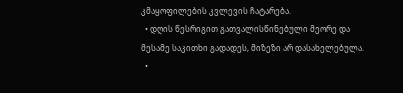კმაყოფილების კვლევის ჩატარება.
  • დღის წესრიგით გათვალისწინებული მეორე და მესამე საკითხი გადადეს, მიზეზი არ დასახელებულა.
  •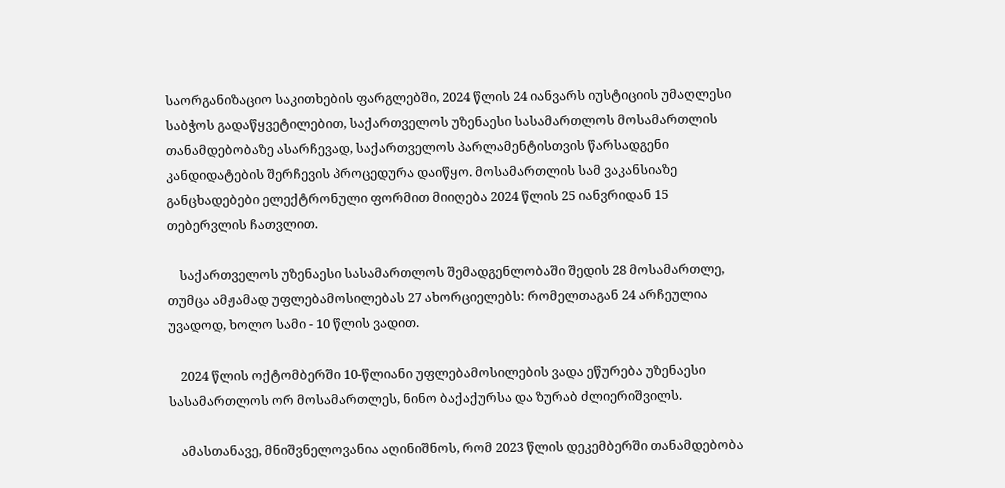საორგანიზაციო საკითხების ფარგლებში, 2024 წლის 24 იანვარს იუსტიციის უმაღლესი საბჭოს გადაწყვეტილებით, საქართველოს უზენაესი სასამართლოს მოსამართლის თანამდებობაზე ასარჩევად, საქართველოს პარლამენტისთვის წარსადგენი კანდიდატების შერჩევის პროცედურა დაიწყო. მოსამართლის სამ ვაკანსიაზე განცხადებები ელექტრონული ფორმით მიიღება 2024 წლის 25 იანვრიდან 15 თებერვლის ჩათვლით.

    საქართველოს უზენაესი სასამართლოს შემადგენლობაში შედის 28 მოსამართლე, თუმცა ამჟამად უფლებამოსილებას 27 ახორციელებს: რომელთაგან 24 არჩეულია უვადოდ, ხოლო სამი - 10 წლის ვადით.

    2024 წლის ოქტომბერში 10-წლიანი უფლებამოსილების ვადა ეწურება უზენაესი სასამართლოს ორ მოსამართლეს, ნინო ბაქაქურსა და ზურაბ ძლიერიშვილს.

    ამასთანავე, მნიშვნელოვანია აღინიშნოს, რომ 2023 წლის დეკემბერში თანამდებობა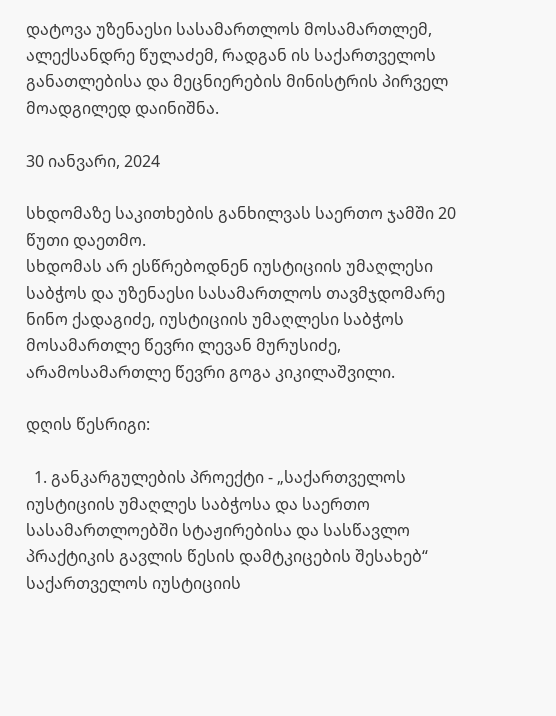დატოვა უზენაესი სასამართლოს მოსამართლემ, ალექსანდრე წულაძემ, რადგან ის საქართველოს განათლებისა და მეცნიერების მინისტრის პირველ მოადგილედ დაინიშნა.

30 იანვარი, 2024

სხდომაზე საკითხების განხილვას საერთო ჯამში 20 წუთი დაეთმო.
სხდომას არ ესწრებოდნენ იუსტიციის უმაღლესი საბჭოს და უზენაესი სასამართლოს თავმჯდომარე ნინო ქადაგიძე, იუსტიციის უმაღლესი საბჭოს მოსამართლე წევრი ლევან მურუსიძე, არამოსამართლე წევრი გოგა კიკილაშვილი.

დღის წესრიგი:

  1. განკარგულების პროექტი - „საქართველოს იუსტიციის უმაღლეს საბჭოსა და საერთო სასამართლოებში სტაჟირებისა და სასწავლო პრაქტიკის გავლის წესის დამტკიცების შესახებ“ საქართველოს იუსტიციის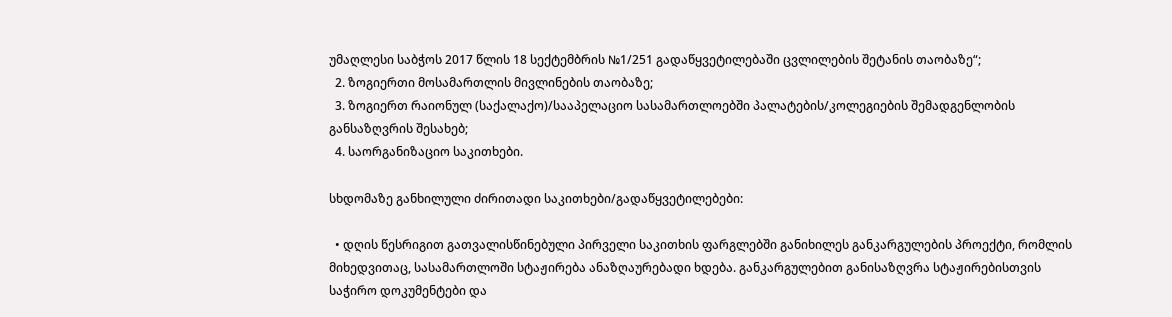უმაღლესი საბჭოს 2017 წლის 18 სექტემბრის №1/251 გადაწყვეტილებაში ცვლილების შეტანის თაობაზე“;
  2. ზოგიერთი მოსამართლის მივლინების თაობაზე;
  3. ზოგიერთ რაიონულ (საქალაქო)/სააპელაციო სასამართლოებში პალატების/კოლეგიების შემადგენლობის განსაზღვრის შესახებ;
  4. საორგანიზაციო საკითხები.

სხდომაზე განხილული ძირითადი საკითხები/გადაწყვეტილებები:

  • დღის წესრიგით გათვალისწინებული პირველი საკითხის ფარგლებში განიხილეს განკარგულების პროექტი, რომლის მიხედვითაც, სასამართლოში სტაჟირება ანაზღაურებადი ხდება. განკარგულებით განისაზღვრა სტაჟირებისთვის საჭირო დოკუმენტები და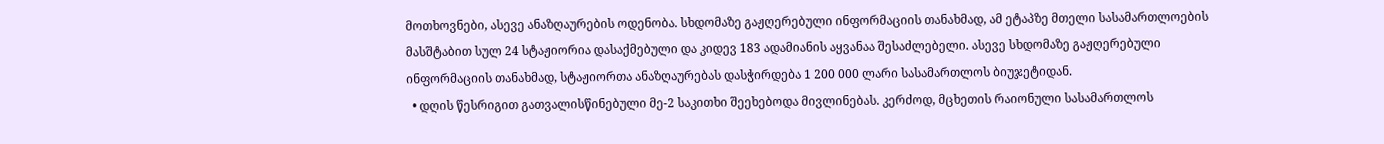მოთხოვნები, ასევე ანაზღაურების ოდენობა. სხდომაზე გაჟღერებული ინფორმაციის თანახმად, ამ ეტაპზე მთელი სასამართლოების მასშტაბით სულ 24 სტაჟიორია დასაქმებული და კიდევ 183 ადამიანის აყვანაა შესაძლებელი. ასევე სხდომაზე გაჟღერებული ინფორმაციის თანახმად, სტაჟიორთა ანაზღაურებას დასჭირდება 1 200 000 ლარი სასამართლოს ბიუჯეტიდან.
  • დღის წესრიგით გათვალისწინებული მე-2 საკითხი შეეხებოდა მივლინებას. კერძოდ, მცხეთის რაიონული სასამართლოს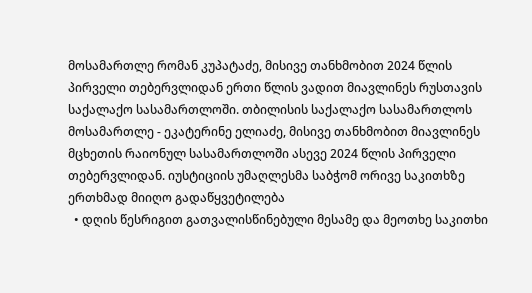მოსამართლე რომან კუპატაძე, მისივე თანხმობით 2024 წლის პირველი თებერვლიდან ერთი წლის ვადით მიავლინეს რუსთავის საქალაქო სასამართლოში. თბილისის საქალაქო სასამართლოს მოსამართლე - ეკატერინე ელიაძე, მისივე თანხმობით მიავლინეს მცხეთის რაიონულ სასამართლოში ასევე 2024 წლის პირველი თებერვლიდან. იუსტიციის უმაღლესმა საბჭომ ორივე საკითხზე ერთხმად მიიღო გადაწყვეტილება
  • დღის წესრიგით გათვალისწინებული მესამე და მეოთხე საკითხი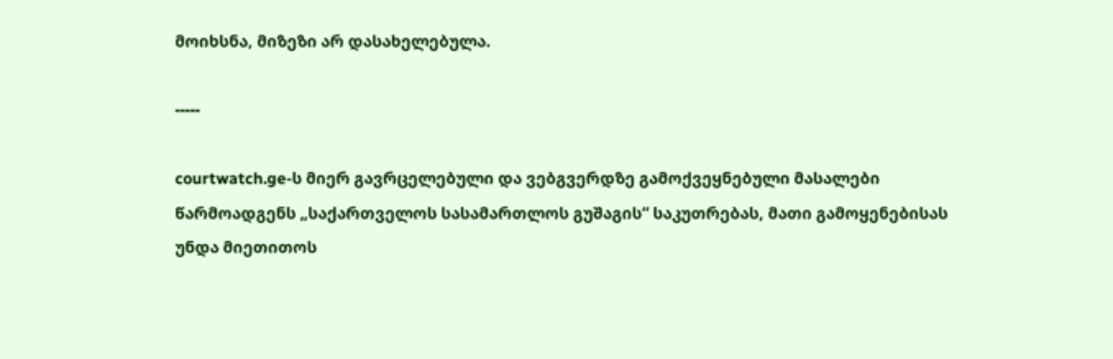მოიხსნა, მიზეზი არ დასახელებულა.

-----

courtwatch.ge-ს მიერ გავრცელებული და ვებგვერდზე გამოქვეყნებული მასალები წარმოადგენს „საქართველოს სასამართლოს გუშაგის“ საკუთრებას, მათი გამოყენებისას უნდა მიეთითოს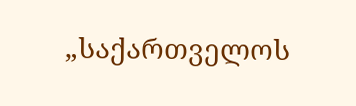„საქართველოს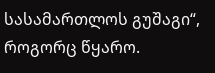სასამართლოს გუშაგი“, როგორც წყარო.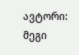ავტორი: მეგი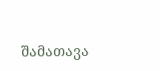შამათავა